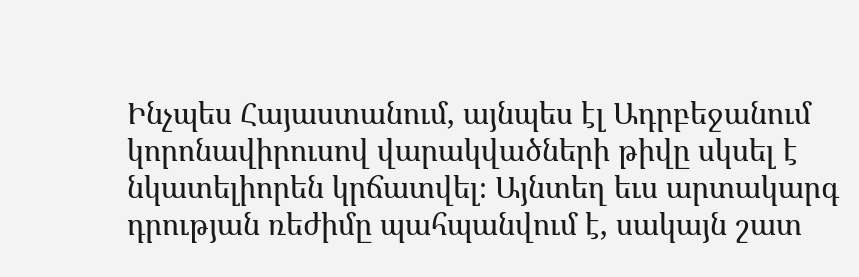Ինչպես Հայաստանում, այնպես էլ Ադրբեջանում կորոնավիրուսով վարակվածների թիվը սկսել է նկատելիորեն կրճատվել։ Այնտեղ եւս արտակարգ դրության ռեժիմը պահպանվում է, սակայն շատ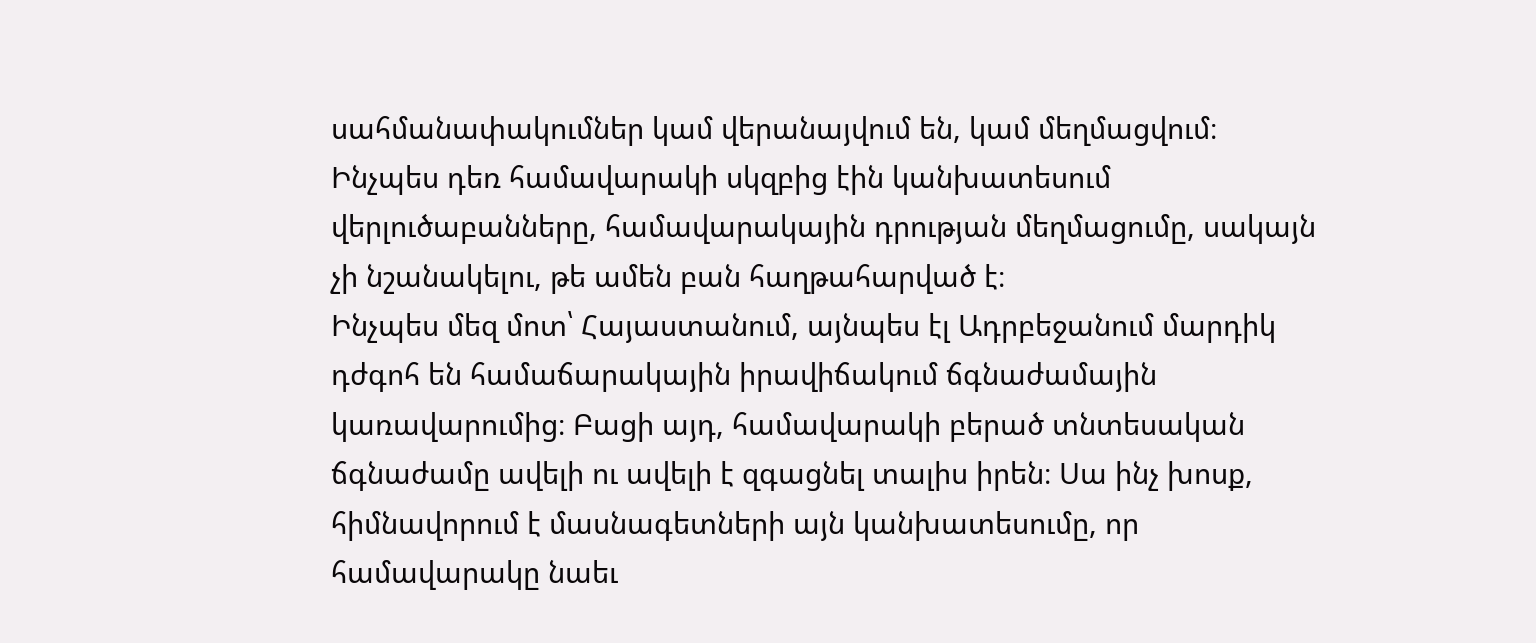սահմանափակումներ կամ վերանայվում են, կամ մեղմացվում։ Ինչպես դեռ համավարակի սկզբից էին կանխատեսում վերլուծաբանները, համավարակային դրության մեղմացումը, սակայն չի նշանակելու, թե ամեն բան հաղթահարված է։
Ինչպես մեզ մոտ՝ Հայաստանում, այնպես էլ Ադրբեջանում մարդիկ դժգոհ են համաճարակային իրավիճակում ճգնաժամային կառավարումից։ Բացի այդ, համավարակի բերած տնտեսական ճգնաժամը ավելի ու ավելի է զգացնել տալիս իրեն։ Սա ինչ խոսք, հիմնավորում է մասնագետների այն կանխատեսումը, որ համավարակը նաեւ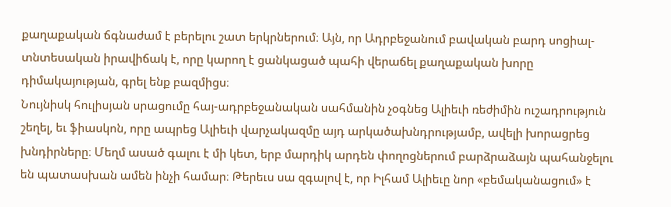քաղաքական ճգնաժամ է բերելու շատ երկրներում։ Այն, որ Ադրբեջանում բավական բարդ սոցիալ-տնտեսական իրավիճակ է, որը կարող է ցանկացած պահի վերաճել քաղաքական խորը դիմակայության, գրել ենք բազմիցս։
Նույնիսկ հուլիսյան սրացումը հայ-ադրբեջանական սահմանին չօգնեց Ալիեւի ռեժիմին ուշադրություն շեղել, եւ ֆիասկոն, որը ապրեց Ալիեւի վարչակազմը այդ արկածախնդրությամբ, ավելի խորացրեց խնդիրները։ Մեղմ ասած գալու է մի կետ, երբ մարդիկ արդեն փողոցներում բարձրաձայն պահանջելու են պատասխան ամեն ինչի համար։ Թերեւս սա զգալով է, որ Իլհամ Ալիեւը նոր «բեմականացում» է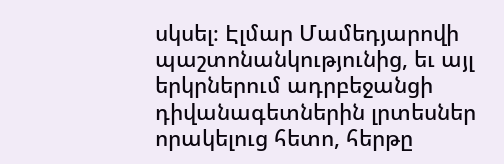սկսել։ Էլմար Մամեդյարովի պաշտոնանկությունից, եւ այլ երկրներում ադրբեջանցի դիվանագետներին լրտեսներ որակելուց հետո, հերթը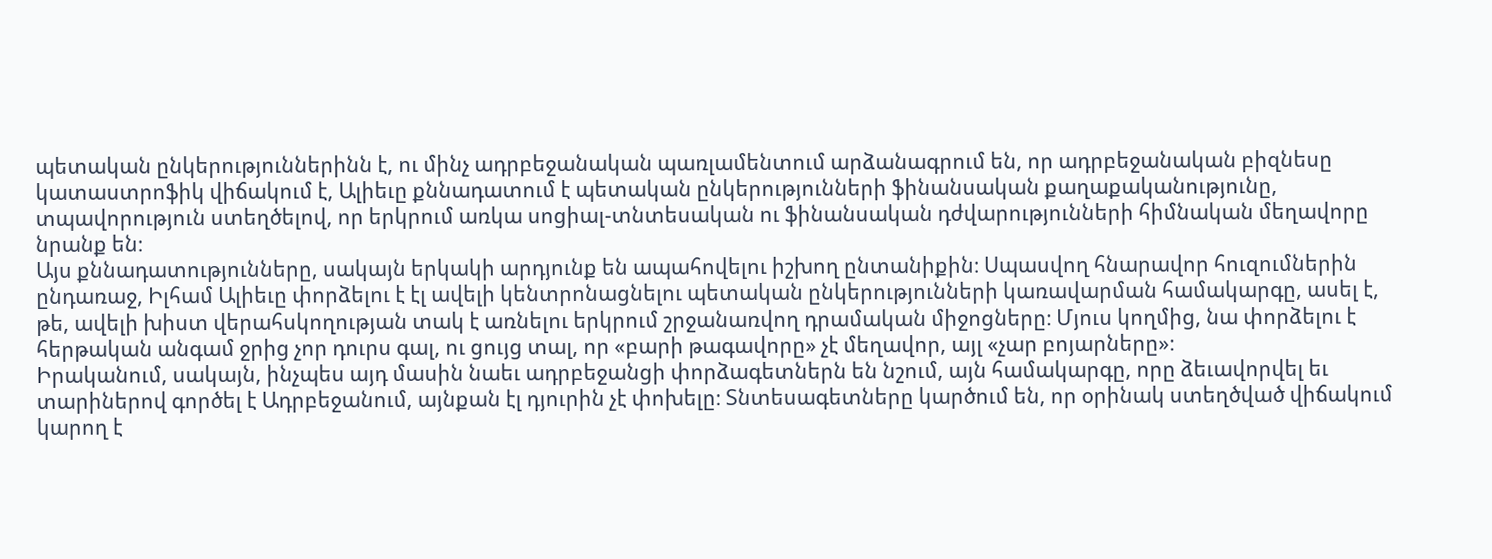պետական ընկերություններինն է, ու մինչ ադրբեջանական պառլամենտում արձանագրում են, որ ադրբեջանական բիզնեսը կատաստրոֆիկ վիճակում է, Ալիեւը քննադատում է պետական ընկերությունների ֆինանսական քաղաքականությունը, տպավորություն ստեղծելով, որ երկրում առկա սոցիալ-տնտեսական ու ֆինանսական դժվարությունների հիմնական մեղավորը նրանք են։
Այս քննադատությունները, սակայն երկակի արդյունք են ապահովելու իշխող ընտանիքին։ Սպասվող հնարավոր հուզումներին ընդառաջ, Իլհամ Ալիեւը փորձելու է էլ ավելի կենտրոնացնելու պետական ընկերությունների կառավարման համակարգը, ասել է, թե, ավելի խիստ վերահսկողության տակ է առնելու երկրում շրջանառվող դրամական միջոցները։ Մյուս կողմից, նա փորձելու է հերթական անգամ ջրից չոր դուրս գալ, ու ցույց տալ, որ «բարի թագավորը» չէ մեղավոր, այլ «չար բոյարները»։
Իրականում, սակայն, ինչպես այդ մասին նաեւ ադրբեջանցի փորձագետներն են նշում, այն համակարգը, որը ձեւավորվել եւ տարիներով գործել է Ադրբեջանում, այնքան էլ դյուրին չէ փոխելը։ Տնտեսագետները կարծում են, որ օրինակ ստեղծված վիճակում կարող է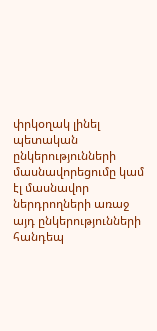փրկօղակ լինել պետական ընկերությունների մասնավորեցումը կամ էլ մասնավոր ներդրողների առաջ այդ ընկերությունների հանդեպ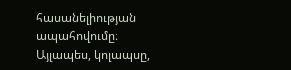հասանելիության ապահովումը։ Այլապես, կոլապսը,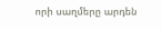որի սաղմերը արդեն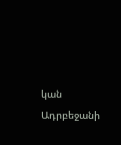կան Ադրբեջանի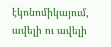էկոնոմիկայում, ավելի ու ավելի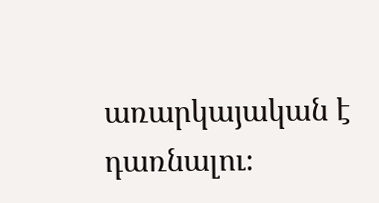առարկայական է դառնալու։